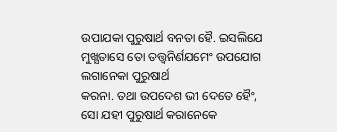ଉପାଯକା ପୁରୁଷାର୍ଥ ବନତା ହୈ. ଇସଲିଯେ ମୁଖ୍ଯତାସେ ତୋ ତତ୍ତ୍ଵନିର୍ଣଯମେଂ ଉପଯୋଗ ଲଗାନେକା ପୁରୁଷାର୍ଥ
କରନା. ତଥା ଉପଦେଶ ଭୀ ଦେତେ ହୈଂ, ସୋ ଯହୀ ପୁରୁଷାର୍ଥ କରାନେକେ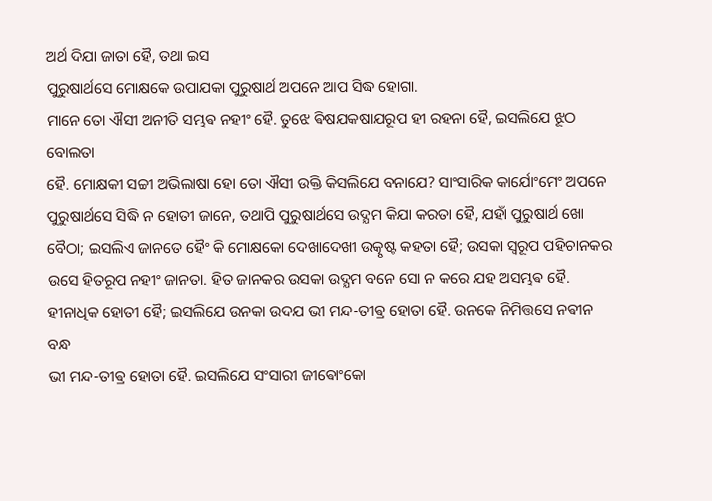ଅର୍ଥ ଦିଯା ଜାତା ହୈ, ତଥା ଇସ
ପୁରୁଷାର୍ଥସେ ମୋକ୍ଷକେ ଉପାଯକା ପୁରୁଷାର୍ଥ ଅପନେ ଆପ ସିଦ୍ଧ ହୋଗା.
ମାନେ ତୋ ଐସୀ ଅନୀତି ସମ୍ଭଵ ନହୀଂ ହୈ. ତୁଝେ ଵିଷଯକଷାଯରୂପ ହୀ ରହନା ହୈ, ଇସଲିଯେ ଝୂଠ ବୋଲତା
ହୈ. ମୋକ୍ଷକୀ ସଚ୍ଚୀ ଅଭିଲାଷା ହୋ ତୋ ଐସୀ ଉକ୍ତି କିସଲିଯେ ବନାଯେ? ସାଂସାରିକ କାର୍ଯୋଂମେଂ ଅପନେ
ପୁରୁଷାର୍ଥସେ ସିଦ୍ଧି ନ ହୋତୀ ଜାନେ, ତଥାପି ପୁରୁଷାର୍ଥସେ ଉଦ୍ଯମ କିଯା କରତା ହୈ, ଯହାଁ ପୁରୁଷାର୍ଥ ଖୋ
ବୈଠା; ଇସଲିଏ ଜାନତେ ହୈଂ କି ମୋକ୍ଷକୋ ଦେଖାଦେଖୀ ଉତ୍କୃଷ୍ଟ କହତା ହୈ; ଉସକା ସ୍ଵରୂପ ପହିଚାନକର
ଉସେ ହିତରୂପ ନହୀଂ ଜାନତା. ହିତ ଜାନକର ଉସକା ଉଦ୍ଯମ ବନେ ସୋ ନ କରେ ଯହ ଅସମ୍ଭଵ ହୈ.
ହୀନାଧିକ ହୋତୀ ହୈ; ଇସଲିଯେ ଉନକା ଉଦଯ ଭୀ ମନ୍ଦ-ତୀଵ୍ର ହୋତା ହୈ. ଉନକେ ନିମିତ୍ତସେ ନଵୀନ ବନ୍ଧ
ଭୀ ମନ୍ଦ-ତୀଵ୍ର ହୋତା ହୈ. ଇସଲିଯେ ସଂସାରୀ ଜୀଵୋଂକୋ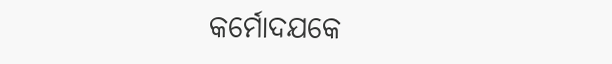କର୍ମୋଦଯକେ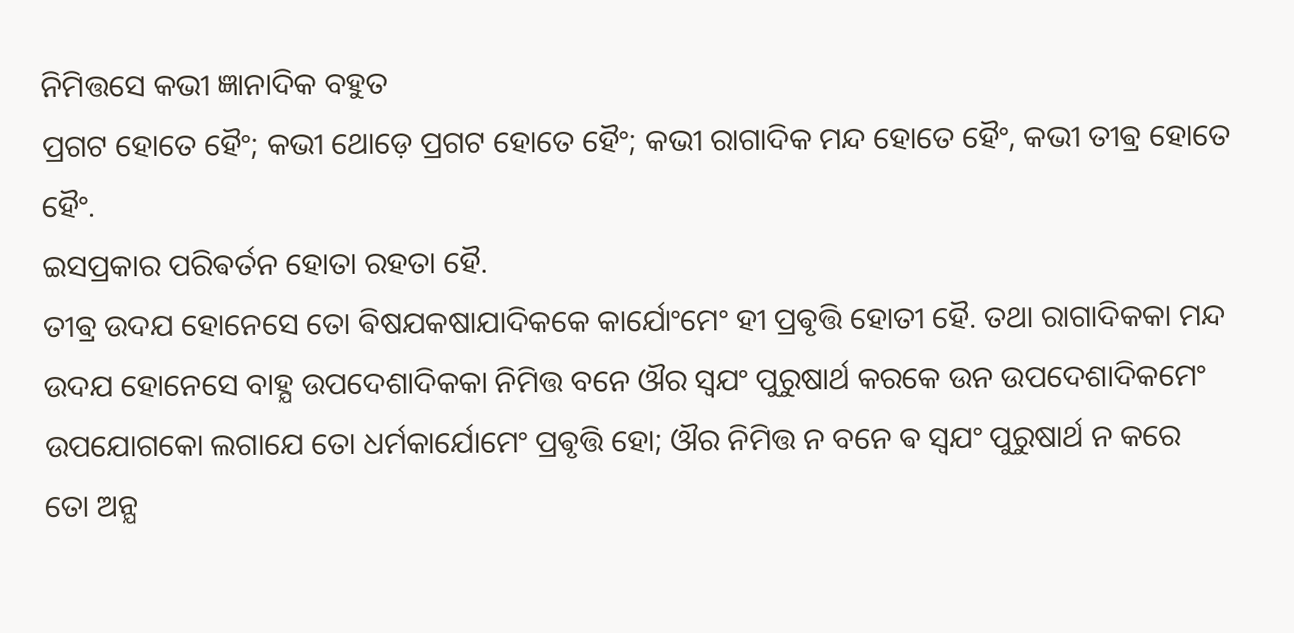ନିମିତ୍ତସେ କଭୀ ଜ୍ଞାନାଦିକ ବହୁତ
ପ୍ରଗଟ ହୋତେ ହୈଂ; କଭୀ ଥୋଡ଼େ ପ୍ରଗଟ ହୋତେ ହୈଂ; କଭୀ ରାଗାଦିକ ମନ୍ଦ ହୋତେ ହୈଂ, କଭୀ ତୀଵ୍ର ହୋତେ ହୈଂ.
ଇସପ୍ରକାର ପରିଵର୍ତନ ହୋତା ରହତା ହୈ.
ତୀଵ୍ର ଉଦଯ ହୋନେସେ ତୋ ଵିଷଯକଷାଯାଦିକକେ କାର୍ଯୋଂମେଂ ହୀ ପ୍ରଵୃତ୍ତି ହୋତୀ ହୈ. ତଥା ରାଗାଦିକକା ମନ୍ଦ
ଉଦଯ ହୋନେସେ ବାହ୍ଯ ଉପଦେଶାଦିକକା ନିମିତ୍ତ ବନେ ଔର ସ୍ଵଯଂ ପୁରୁଷାର୍ଥ କରକେ ଉନ ଉପଦେଶାଦିକମେଂ
ଉପଯୋଗକୋ ଲଗାଯେ ତୋ ଧର୍ମକାର୍ଯୋମେଂ ପ୍ରଵୃତ୍ତି ହୋ; ଔର ନିମିତ୍ତ ନ ବନେ ଵ ସ୍ଵଯଂ ପୁରୁଷାର୍ଥ ନ କରେ
ତୋ ଅନ୍ଯ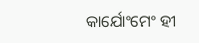କାର୍ଯୋଂମେଂ ହୀ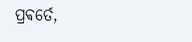ପ୍ରଵର୍ତେ,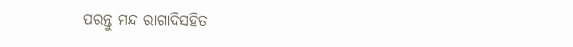ପରନ୍ତୁ ମନ୍ଦ ରାଗାଦିସହିତ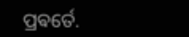ପ୍ରଵର୍ତେ.